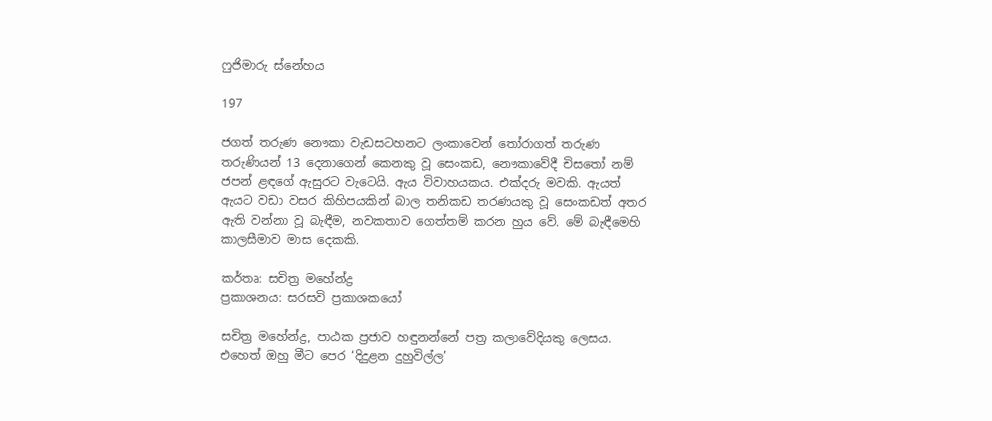ෆුජිමාරු ස්නේහය

197

ජගත් තරුණ නෞකා වැඩසටහනට ලංකාවෙන් තෝරාගත් තරුණ තරුණියන් 13 දෙනාගෙන් කෙනකු වූ සෙංකඩ, නෞකාවේදී චිසතෝ නම් ජපන් ළඳගේ ඇසුරට වැටෙයි. ඇය විවාහයකය. එක්දරු මවකි. ඇයත් ඇයට වඩා වසර කිහිපයකින් බාල තනිකඩ තරණයකු වූ සෙංකඩත් අතර ඇති වන්නා වූ බැඳීම, නවකතාව ගෙත්තම් කරන හුය වේ. මේ බැඳීමෙහි කාලසීමාව මාස දෙකකි.

කර්තෘ: සචිත්‍ර මහේන්ද්‍ර
ප්‍රකාශනය: සරසවි ප්‍රකාශකයෝ

සචිත්‍ර මහේන්ද්‍ර, පාඨක ප්‍රජාව හඳුනන්නේ පත්‍ර කලාවේදියකු ලෙසය. එහෙත් ඔහු මීට පෙර ‘දිදුළන දුහුවිල්ල’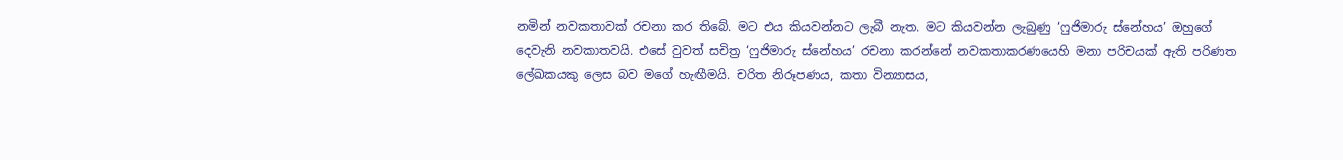නමින් නවකතාවක් රචනා කර තිබේ. මට එය කියවන්නට ලැබී නැත. මට කියවන්න ලැබුණු ‘ෆුජිමාරු ස්නේහය’ ඔහුගේ දෙවැනි නවකාතවයි. එසේ වුවත් සචිත්‍ර ‘ෆුජිමාරු ස්නේහය’ රචනා කරන්නේ නවකතාකරණයෙහි මනා පරිචයක් ඇති පරිණත ලේඛකයකු ලෙස බව මගේ හැඟීමයි. චරිත නිරූපණය, කතා වින්‍යාසය,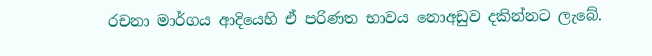රචනා මාර්ගය ආදියෙහි ඒ පරිණත භාවය නොඅඩුව දකින්නට ලැබේ.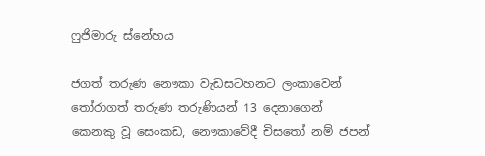ෆුජිමාරු ස්නේහය

ජගත් තරුණ නෞකා වැඩසටහනට ලංකාවෙන් තෝරාගත් තරුණ තරුණියන් 13 දෙනාගෙන් කෙනකු වූ සෙංකඩ, නෞකාවේදී චිසතෝ නම් ජපන්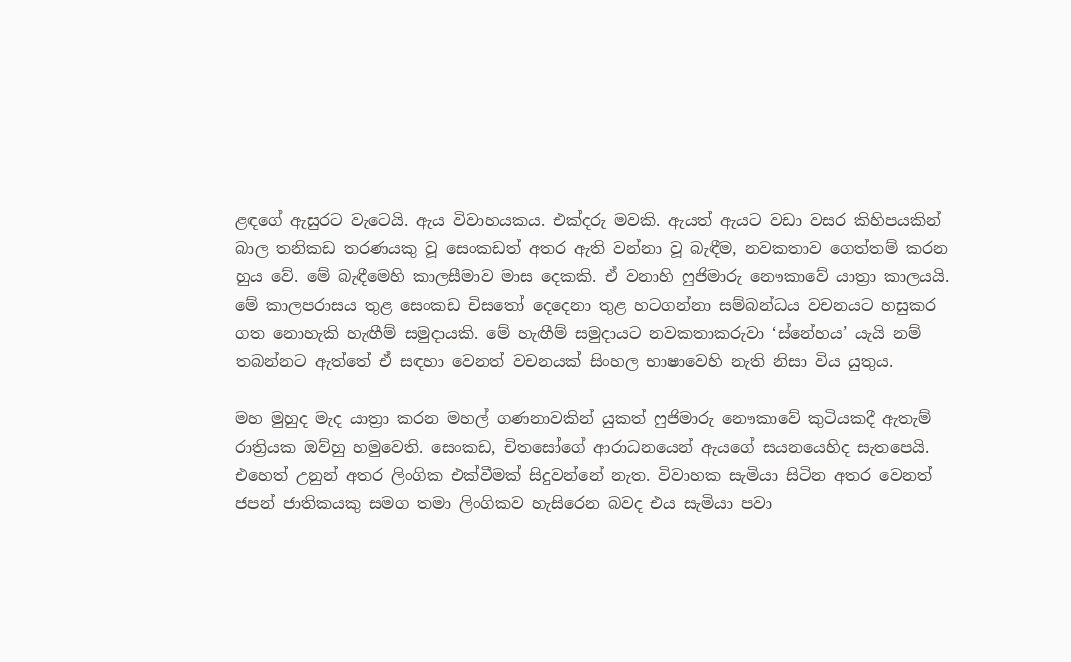ළඳගේ ඇසුරට වැටෙයි. ඇය විවාහයකය. එක්දරු මවකි. ඇයත් ඇයට වඩා වසර කිහිපයකින් බාල තනිකඩ තරණයකු වූ සෙංකඩත් අතර ඇති වන්නා වූ බැඳීම, නවකතාව ගෙත්තම් කරන හුය වේ. මේ බැඳීමෙහි කාලසීමාව මාස දෙකකි. ඒ වනාහි ෆුජිමාරු නෞකාවේ යාත්‍රා කාලයයි. මේ කාලපරාසය තුළ සෙංකඩ චිසතෝ දෙදෙනා තුළ හටගන්නා සම්බන්ධය වචනයට හසුකර ගත නොහැකි හැඟීම් සමුදායකි. මේ හැඟීම් සමුදායට නවකතාකරුවා ‘ස්නේහය’ යැයි නම් තබන්නට ඇත්තේ ඒ සඳහා වෙනත් වචනයක් සිංහල භාෂාවෙහි නැති නිසා විය යුතුය.

මහ මුහුද මැද යාත්‍රා කරන මහල් ගණනාවකින් යුකත් ෆුජිමාරු නෞකාවේ කුටියකදී ඇතැම් රාත්‍රියක ඔව්හු හමුවෙති. සෙංකඩ, චිතසෝගේ ආරාධනයෙන් ඇයගේ සයනයෙහිද සැතපෙයි. එහෙත් උනුන් අතර ලිංගික එක්වීමක් සිදුවන්නේ නැත. විවාහක සැමියා සිටින අතර වෙනත් ජපන් ජාතිකයකු සමග තමා ලිංගිකව හැසිරෙන බවද එය සැමියා පවා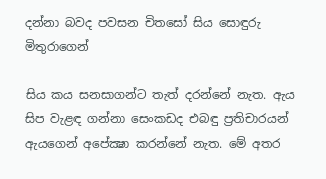දන්නා බවද පවසන චිතසෝ සිය සොඳුරු මිතුරාගෙන්

සිය කය සනසාගන්ට තැත් දරන්නේ නැත. ඇය සිප වැළඳ ගන්නා සෙංකඩද එබඳු ප්‍රතිචාරයන් ඇයගෙන් අපේක්‍ෂා කරන්නේ නැත. මේ අතර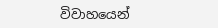විවාහයෙන්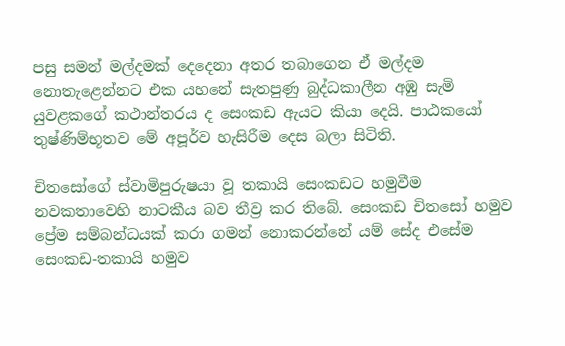පසු සමන් මල්දමක් දෙදෙනා අතර තබාගෙන ඒ මල්දම නොතැළෙන්නට එක යහනේ සැතපුණු බුද්ධකාලීන අඹු සැමි යුවළකගේ කථාන්තරය ද සෙංකඩ ඇයට කියා දෙයි. පාඨකයෝ තුෂ්ණිම්භූතව මේ අපූර්ව හැසිරීම දෙස බලා සිටිති.

චිතසෝගේ ස්වාමිපුරුෂයා වූ තකායි සෙංකඩට හමුවීම නවකතාවෙහි නාටකීය බව තීව්‍ර කර තිබේ. සෙංකඩ චිතසෝ හමුව ප්‍රේම සම්බන්ධයක් කරා ගමන් නොකරන්නේ යම් සේද එසේම සෙංකඩ-තකායි හමුව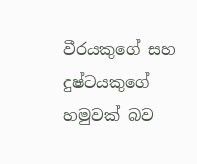වීරයකුගේ සහ දුෂ්ටයකුගේ හමුවක් බව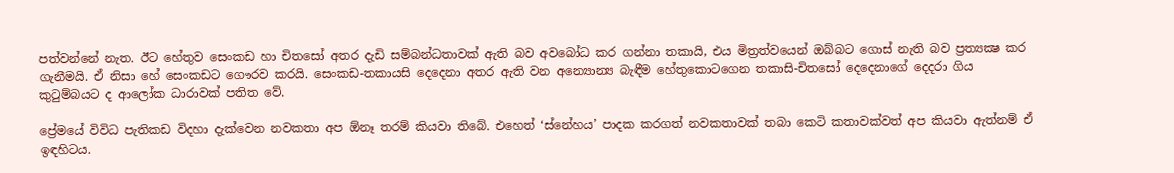පත්වන්නේ නැත. ඊට හේතුව සෙංකඩ හා චිතසෝ අතර දැඩි සම්බන්ධතාවක් ඇති බව අවබෝධ කර ගන්නා තකායි, එය මිත්‍රත්වයෙන් ඔබ්බට ගොස් නැති බව ප්‍රත්‍යක්‍ෂ කර ගැනීමයි. ඒ නිසා හේ සෙංකඩට ගෞරව කරයි. සෙංකඩ-තකායසි දෙදෙනා අතර ඇති වන අන්‍යොන්‍ය බැඳීම හේතුකොටගෙන තකාසි-චිතසෝ දෙදෙනාගේ දෙදරා ගිය කුටුම්බයට ද ආලෝක ධාරාවක් පතිත වේ.

ප්‍රේමයේ විවිධ පැතිකඩ විදහා දැක්වෙන නවකතා අප ඕනෑ තරම් කියවා තිබේ. එහෙත් ‘ස්නේහය’ පාදක කරගත් නවකතාවක් තබා කෙටි කතාවක්වත් අප කියවා ඇත්නම් ඒ ඉඳහිටය.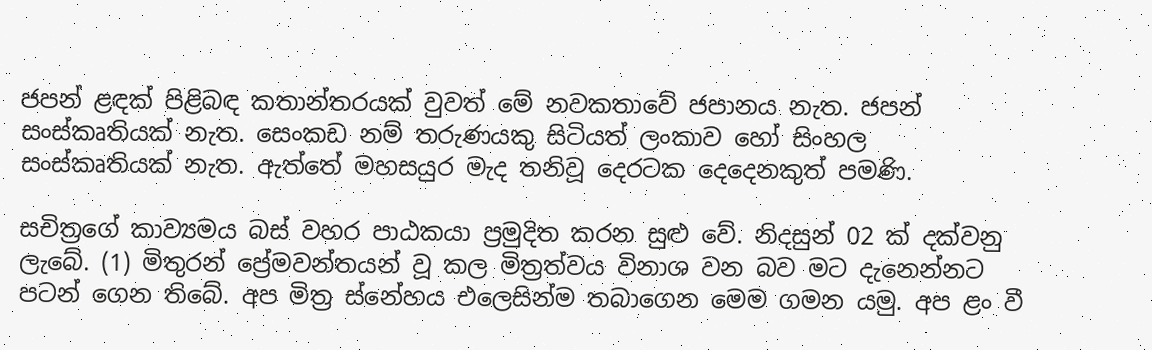ජපන් ළඳක් පිළිබඳ කතාන්තරයක් වුවත් මේ නවකතාවේ ජපානය නැත. ජපන් සංස්කෘතියක් නැත. සෙංකඩ නම් තරුණයකු සිටියත් ලංකාව හෝ සිංහල සංස්කෘතියක් නැත. ඇත්තේ මහසයුර මැද තනිවූ දෙරටක දෙදෙනකුත් පමණි.

සචිත්‍රගේ කාව්‍යමය බස් වහර පාඨකයා ප්‍රමුදිත කරන සුළු වේ. නිදසුන් 02 ක් දක්වනු ලැබේ. (1) මිතුරන් ප්‍රේමවන්තයන් වූ කල මිත්‍රත්වය විනාශ වන බව මට දැනෙන්නට පටන් ගෙන තිබේ. අප මිත්‍ර ස්නේහය එලෙසින්ම තබාගෙන මෙම ගමන යමු. අප ළං වී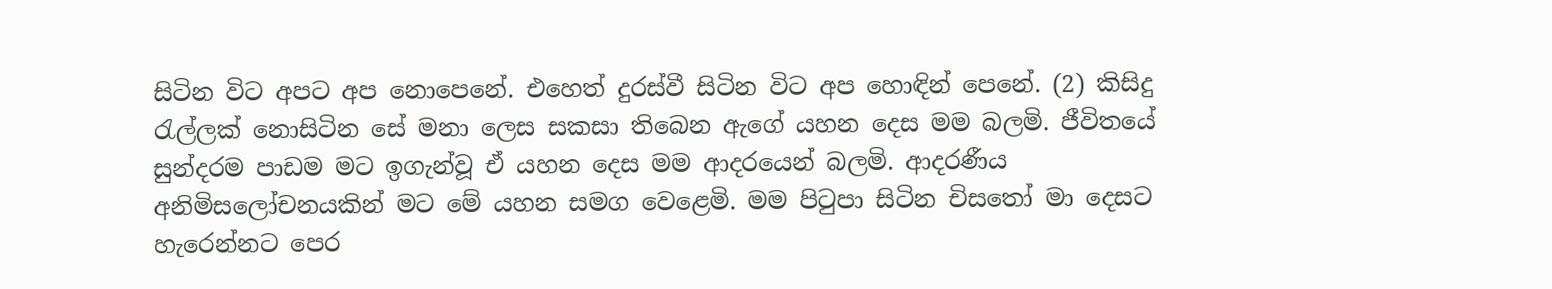සිටින විට අපට අප නොපෙනේ. එහෙත් දුරස්වී සිටින විට අප හොඳින් පෙනේ. (2) කිසිදු රැල්ලක් නොසිටින සේ මනා ලෙස සකසා තිබෙන ඇගේ යහන දෙස මම බලමි. ජීවිතයේ සුන්දරම පාඩම මට ඉගැන්වූ ඒ යහන දෙස මම ආදරයෙන් බලමි. ආදරණීය අනිමිසලෝචනයකින් මට මේ යහන සමග වෙළෙමි. මම පිටුපා සිටින චිසතෝ මා දෙසට හැරෙන්නට පෙර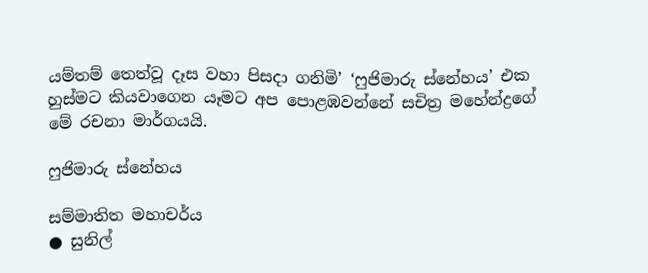යම්තම් තෙත්වූ දෑස වහා පිසදා ගනිමි’ ‘ෆුජිමාරු ස්නේහය’ එක හුස්මට කියවාගෙන යෑමට අප පොළඹවන්නේ සචිත්‍ර මහේන්ද්‍රගේ මේ රචනා මාර්ගයයි.

ෆුජිමාරු ස්නේහය

සම්මාතිත මහාචර්ය
● සුනිල්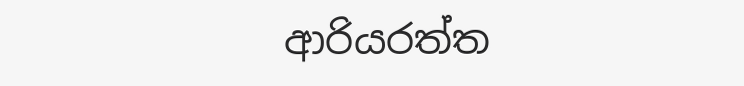ආරියරත්ත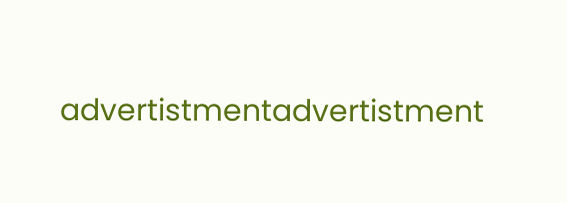advertistmentadvertistment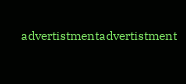advertistmentadvertistment